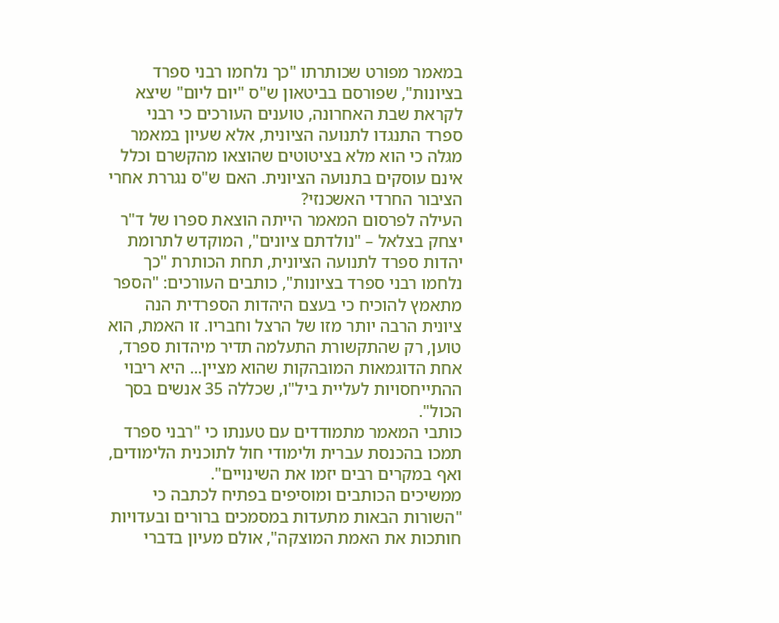במאמר מפורט שכותרתו "כך נלחמו רבני ספרד בציונות", שפורסם בביטאון ש"ס "יום ליום" שיצא לקראת שבת האחרונה, טוענים העורכים כי רבני ספרד התנגדו לתנועה הציונית, אלא שעיון במאמר מגלה כי הוא מלא בציטוטים שהוצאו מהקשרם וכלל אינם עוסקים בתנועה הציונית. האם ש"ס נגררת אחרי הציבור החרדי האשכנזי?
העילה לפרסום המאמר הייתה הוצאת ספרו של ד"ר יצחק בצלאל – "נולדתם ציונים", המוקדש לתרומת יהדות ספרד לתנועה הציונית, תחת הכותרת "כך נלחמו רבני ספרד בציונות", כותבים העורכים: "הספר מתאמץ להוכיח כי בעצם היהדות הספרדית הנה ציונית הרבה יותר מזו של הרצל וחבריו. זו האמת, הוא טוען, רק שהתקשורת התעלמה תדיר מיהדות ספרד, אחת הדוגמאות המובהקות שהוא מציין... היא ריבוי ההתייחסויות לעליית ביל"ו, שכללה 35 אנשים בסך הכול".
כותבי המאמר מתמודדים עם טענתו כי "רבני ספרד תמכו בהכנסת עברית ולימודי חול לתוכנית הלימודים, ואף במקרים רבים יזמו את השינויים".
ממשיכים הכותבים ומוסיפים בפתיח לכתבה כי "השורות הבאות מתעדות במסמכים ברורים ובעדויות חותכות את האמת המוצקה", אולם מעיון בדברי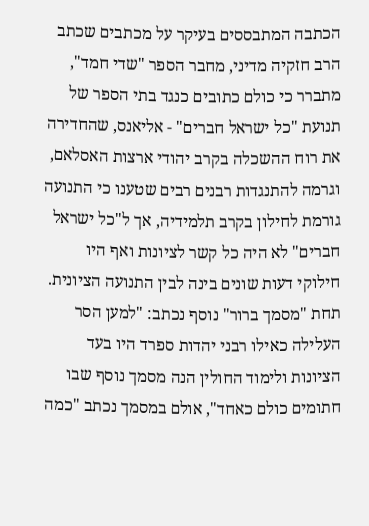הכתבה המתבססים בעיקר על מכתבים שכתב הרב חזקיה מדיני, מחבר הספר "שדי חמד", מתברר כי כולם כתובים כנגד בתי הספר של תנועת "כל ישראל חברים" - אליאנס, שהחדירה את רוח ההשכלה בקרב יהודי ארצות האסלאם, וגרמה להתנגדות רבנים רבים שטענו כי התנועה גורמת לחילון בקרב תלמידיה, אך ל"כל ישראל חברים" לא היה כל קשר לציונות ואף היו חילוקי דעות שונים בינה לבין התנועה הציונית.
תחת "מסמך ברור" נוסף נכתב: "למען הסר העלילה כאילו רבני יהדות ספרד היו בעד הציונות ולימוד החולין הנה מסמך נוסף שבו חתומים כולם כאחד", אולם במסמך נכתב "כמה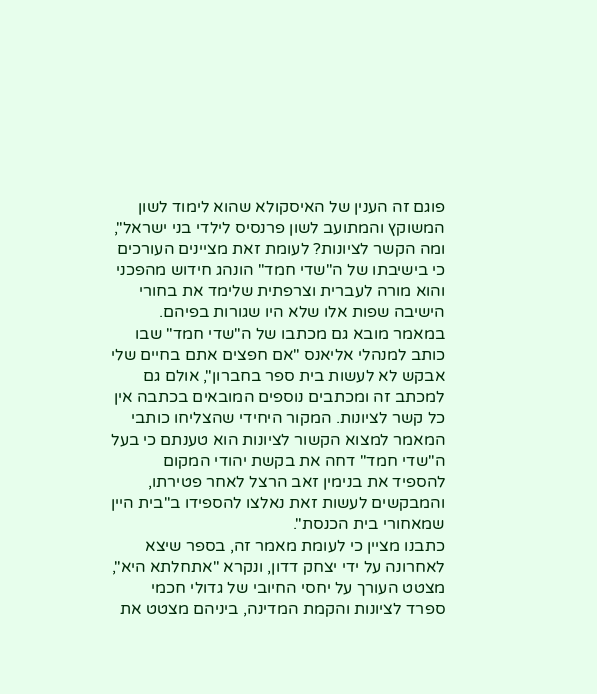פוגם זה הענין של האיסקולא שהוא לימוד לשון המשוקץ והמתועב לשון פרנסיס לילדי בני ישראל", ומה הקשר לציונות? לעומת זאת מציינים העורכים כי בישיבתו של ה"שדי חמד" הונהג חידוש מהפכני והוא מורה לעברית וצרפתית שלימד את בחורי הישיבה שפות אלו שלא היו שגורות בפיהם.
במאמר מובא גם מכתבו של ה"שדי חמד" שבו כותב למנהלי אליאנס "אם חפצים אתם בחיים שלי אבקש לא לעשות בית ספר בחברון", אולם גם למכתב זה ומכתבים נוספים המובאים בכתבה אין כל קשר לציונות. המקור היחידי שהצליחו כותבי המאמר למצוא הקשור לציונות הוא טענתם כי בעל ה"שדי חמד" דחה את בקשת יהודי המקום להספיד את בנימין זאב הרצל לאחר פטירתו, והמבקשים לעשות זאת נאלצו להספידו ב"בית היין שמאחורי בית הכנסת".
כתבנו מציין כי לעומת מאמר זה, בספר שיצא לאחרונה על ידי יצחק דדון, ונקרא "אתחלתא היא", מצטט העורך על יחסי החיובי של גדולי חכמי ספרד לציונות והקמת המדינה, ביניהם מצטט את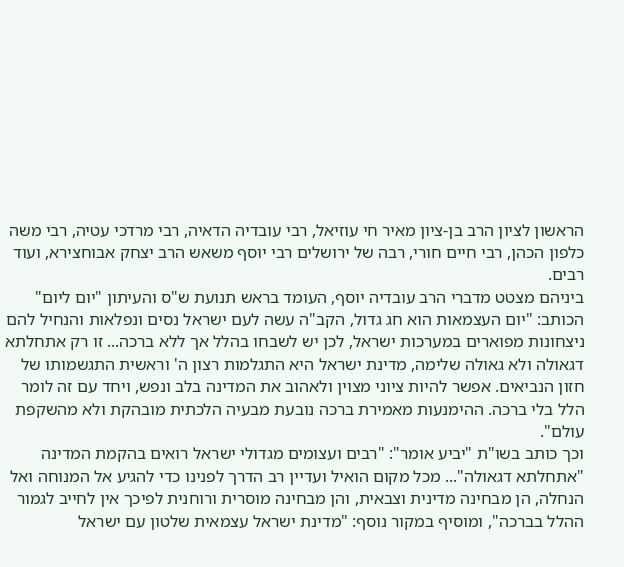הראשון לציון הרב בן-ציון מאיר חי עוזיאל, רבי עובדיה הדאיה, רבי מרדכי עטיה, רבי משה כלפון הכהן, רבי חיים חורי, רבה של ירושלים רבי יוסף משאש הרב יצחק אבוחצירא, ועוד רבים.
ביניהם מצטט מדברי הרב עובדיה יוסף, העומד בראש תנועת ש"ס והעיתון "יום ליום" הכותב: "יום העצמאות הוא חג גדול, הקב"ה עשה לעם ישראל נסים ונפלאות והנחיל להם ניצחונות מפוארים במערכות ישראל, לכן יש לשבחו בהלל אך ללא ברכה... זו רק אתחלתא דגאולה ולא גאולה שלימה, מדינת ישראל היא התגלמות רצון ה' וראשית התגשמותו של חזון הנביאים. אפשר להיות ציוני מצוין ולאהוב את המדינה בלב ונפש, ויחד עם זה לומר הלל בלי ברכה. ההימנעות מאמירת ברכה נובעת מבעיה הלכתית מובהקת ולא מהשקפת עולם".
וכך כותב בשו"ת "יביע אומר": "רבים ועצומים מגדולי ישראל רואים בהקמת המדינה "אתחלתא דגאולה"... מכל מקום הואיל ועדיין רב הדרך לפנינו כדי להגיע אל המנוחה ואל הנחלה, הן מבחינה מדינית וצבאית, והן מבחינה מוסרית ורוחנית לפיכך אין לחייב לגמור ההלל בברכה", ומוסיף במקור נוסף: "מדינת ישראל עצמאית שלטון עם ישראל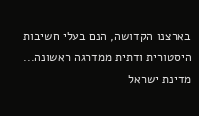בארצנו הקדושה, הנם בעלי חשיבות היסטורית ודתית ממדרגה ראשונה... מדינת ישראל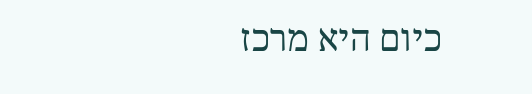כיום היא מרכז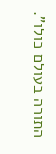התורה בעולם כולו".